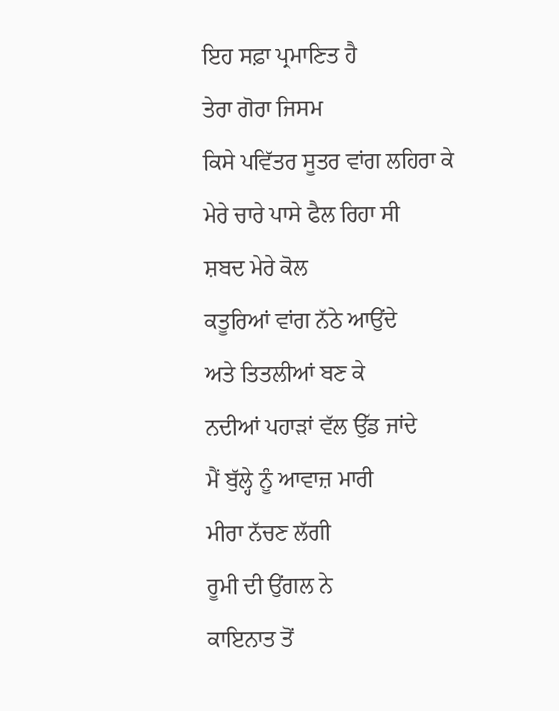ਇਹ ਸਫ਼ਾ ਪ੍ਰਮਾਣਿਤ ਹੈ
ਤੇਰਾ ਗੋਰਾ ਜਿਸਮ
ਕਿਸੇ ਪਵਿੱਤਰ ਸੂਤਰ ਵਾਂਗ ਲਹਿਰਾ ਕੇ
ਮੇਰੇ ਚਾਰੇ ਪਾਸੇ ਫੈਲ ਰਿਹਾ ਸੀ
ਸ਼ਬਦ ਮੇਰੇ ਕੋਲ
ਕਤੂਰਿਆਂ ਵਾਂਗ ਨੱਠੇ ਆਉਂਦੇ
ਅਤੇ ਤਿਤਲੀਆਂ ਬਣ ਕੇ
ਨਦੀਆਂ ਪਹਾੜਾਂ ਵੱਲ ਉੱਡ ਜਾਂਦੇ
ਮੈਂ ਬੁੱਲ੍ਹੇ ਨੂੰ ਆਵਾਜ਼ ਮਾਰੀ
ਮੀਰਾ ਨੱਚਣ ਲੱਗੀ
ਰੂਮੀ ਦੀ ਉਂਗਲ ਨੇ
ਕਾਇਨਾਤ ਤੋਂ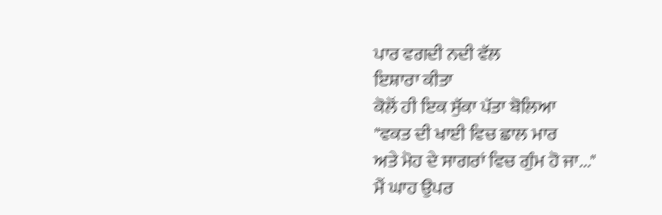ਪਾਰ ਵਗਦੀ ਨਦੀ ਵੱਲ
ਇਸ਼ਾਰਾ ਕੀਤਾ
ਕੋਲੋਂ ਹੀ ਇਕ ਸੁੱਕਾ ਪੱਤਾ ਬੋਲਿਆ
"ਵਕਤ ਦੀ ਖਾਈ ਵਿਚ ਛਾਲ ਮਾਰ
ਅਤੇ ਮੋਹ ਦੇ ਸਾਗਰਾਂ ਵਿਚ ਗੁੰਮ ਹੋ ਜਾ..."
ਮੈਂ ਘਾਹ ਉਪਰ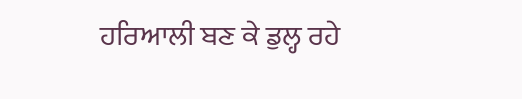ਹਰਿਆਲੀ ਬਣ ਕੇ ਡੁਲ੍ਹ ਰਹੇ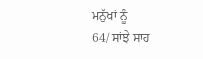ਮਨੁੱਖਾਂ ਨੂੰ
64/ ਸਾਂਝੇ ਸਾਹ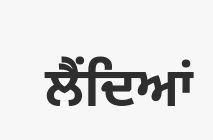ਲੈਂਦਿਆਂ